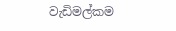වැඩිමල්කම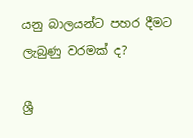යනු බාලයන්ට පහර දීමට ලැබුණු වරමක් ද?

ශ්‍රී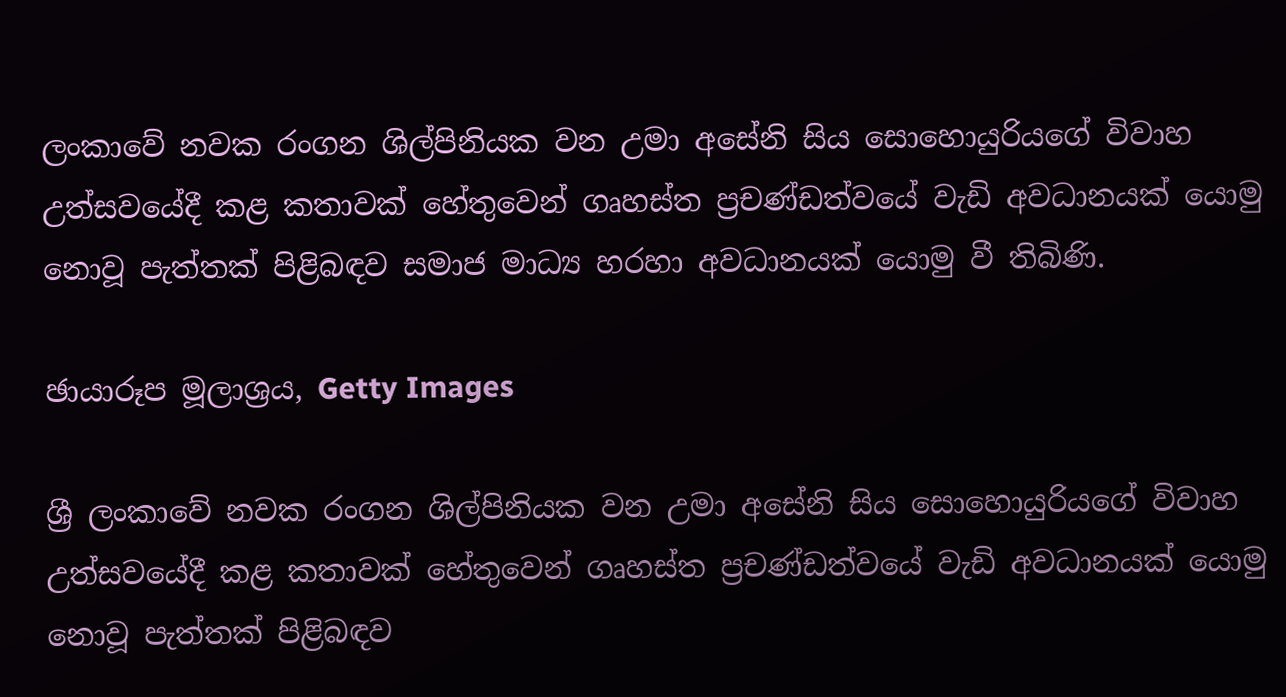ලංකාවේ නවක රංගන ශිල්පිනියක වන උමා අසේනි සිය සොහොයුරියගේ විවාහ උත්සවයේදී කළ කතාවක් හේතුවෙන් ගෘහස්ත ප්‍රචණ්ඩත්වයේ වැඩි අවධානයක් යොමු නොවූ පැත්තක් පිළිබඳව සමාජ මාධ්‍ය හරහා අවධානයක් යොමු වී තිබිණි.

ඡායාරූප මූලාශ්‍රය, Getty Images

ශ්‍රී ලංකාවේ නවක රංගන ශිල්පිනියක වන උමා අසේනි සිය සොහොයුරියගේ විවාහ උත්සවයේදී කළ කතාවක් හේතුවෙන් ගෘහස්ත ප්‍රචණ්ඩත්වයේ වැඩි අවධානයක් යොමු නොවූ පැත්තක් පිළිබඳව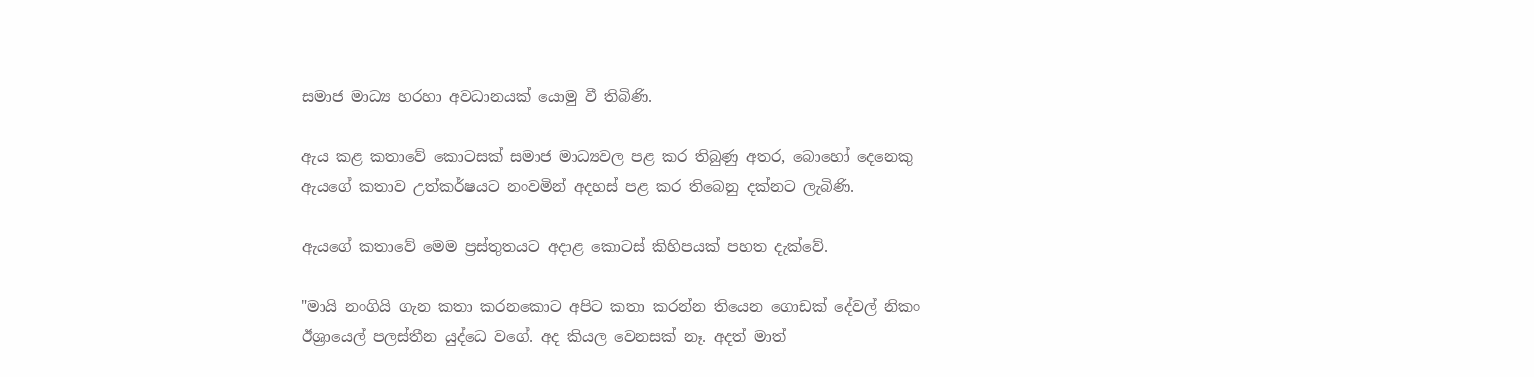සමාජ මාධ්‍ය හරහා අවධානයක් යොමු වී තිබිණි.

ඇය කළ කතාවේ කොටසක් සමාජ මාධ්‍යවල පළ කර තිබුණු අතර, බොහෝ දෙනෙකු ඇයගේ කතාව උත්කර්ෂයට නංවමින් අදහස් පළ කර තිබෙනු දක්නට ලැබිණි.

ඇයගේ කතාවේ මෙම ප්‍රස්තුතයට අදාළ කොටස් කිහිපයක් පහත දැක්වේ.

"මායි නංගියි ගැන කතා කරනකොට අපිට කතා කරන්න තියෙන ගොඩක් දේවල් නිකං ඊශ්‍රායෙල් පලස්තීන යුද්ධෙ වගේ. අද කියල වෙනසක් නෑ. අදත් මාත්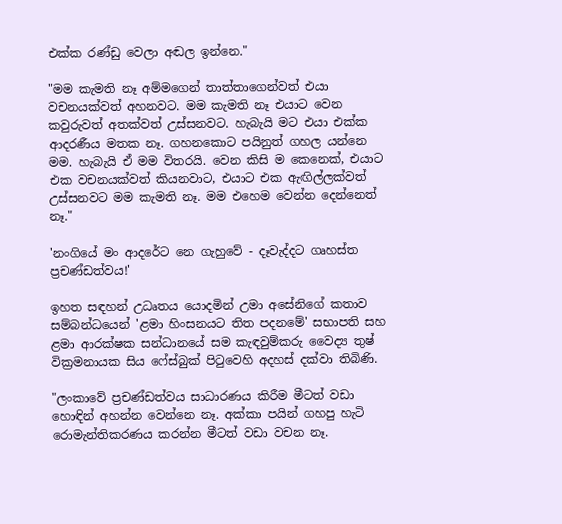එක්ක රණ්ඩු වෙලා අඬල ඉන්නෙ."

"මම කැමති නෑ අම්මගෙන් තාත්තාගෙන්වත් එයා වචනයක්වත් අහනවට. මම කැමති නෑ එයාට වෙන කවුරුවත් අතක්වත් උස්සනවට. හැබැයි මට එයා එක්ක ආදරණීය මතක නෑ. ගහනකොට පයිනුත් ගහල යන්නෙ මම‍‍‍. හැබැයි ඒ මම විතරයි. වෙන කිසි ම කෙනෙක්, එයාට එක වචනයක්වත් කියනවාට, එයාට එක ඇඟිල්ලක්වත් උස්සනවට මම කැමති නෑ. මම එහෙම වෙන්න දෙන්නෙත් නෑ‍."

'නංගියේ මං ආදරේට නෙ ගැහුවේ - දෑවැද්දට ගෘහස්ත ප්‍රචණ්ඩත්වය!'

ඉහත සඳහන් උධෘතය යොදමින් උමා අසේනිගේ කතාව සම්බන්ධයෙන් 'ළමා හිංසනයට තිත පදනමේ' සභාපති සහ ළමා ආරක්ෂක සන්ධානයේ සම කැඳවුම්කරු වෛද්‍ය තුෂ් වික්‍රමනායක සිය ෆේස්බුක් පිටුවෙහි අදහස් දක්වා තිබිණි.

"ලංකාවේ ප්‍රචණ්ඩත්වය සාධාරණය කිරීම මීටත් වඩා හොඳින් අහන්න වෙන්නෙ නෑ. අක්කා පයින් ගහපු හැටි රොමැන්තිකරණය කරන්න මීටත් වඩා වචන නෑ.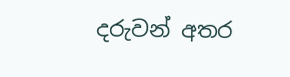දරුවන් අතර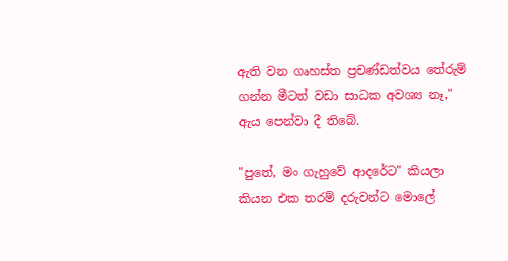ඇති වන ගෘහස්ත ප්‍රචණ්ඩත්වය තේරුම් ගන්න මීටත් වඩා සාධක අවශ්‍ය නෑ," ඇය පෙන්වා දී තිබේ.

"පුතේ, මං ගැහුවේ ආදරේට" කියලා කියන එක තරම් දරුවන්ට මොලේ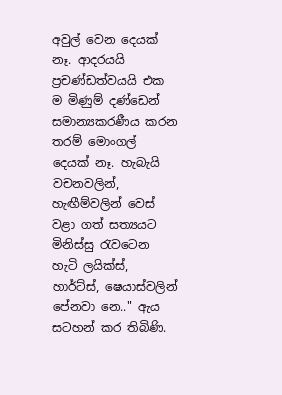අවුල් වෙන දෙයක් නෑ. ආදරයයි ප්‍රචණ්ඩත්වයයි එක ම මිණුම් දණ්ඩෙන් සමාන්‍යකරණීය කරන තරම් මොංගල් දෙයක් නෑ. හැබැයි වචනවලින්, හැඟීම්වලින් වෙස් වළා ගත් සත්‍යයට මිනිස්සු රැවටෙන හැටි ලයික්ස්, හාර්ට්ස්, ෂෙයාස්වලින් පේනවා නෙ.." ඇය සටහන් කර තිබිණි.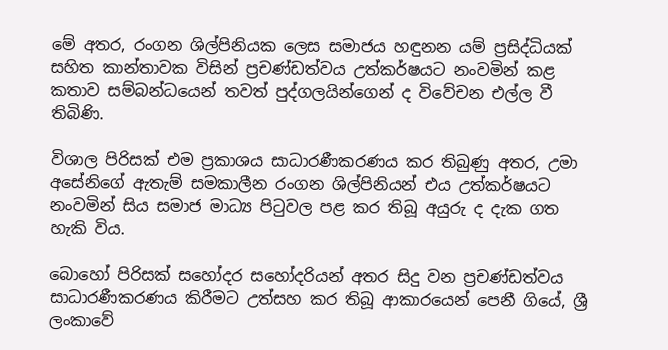මේ අතර, රංගන ශිල්පිනියක ලෙස සමාජය හඳුනන යම් ප්‍රසිද්ධියක් සහිත කාන්තාවක විසින් ප්‍රචණ්ඩත්වය උත්කර්ෂයට නංවමින් කළ කතාව සම්බන්ධයෙන් තවත් පුද්ගලයින්ගෙන් ද විවේචන එල්ල වී තිබිණි.

විශාල පිරිසක් එම ප්‍රකාශය සාධාරණීකරණය කර තිබුණු අතර, උමා අසේනිගේ ඇතැම් සමකාලීන රංගන ශිල්පිනියන් එය උත්කර්ෂයට නංවමින් සිය සමාජ මාධ්‍ය පිටුවල පළ කර තිබූ අයුරු ද දැක ගත හැකි විය.

බොහෝ පිරිසක් සහෝදර සහෝදරියන් අතර සිදු වන ප්‍රචණ්ඩත්වය සාධාරණීකරණය කිරීමට උත්සහ කර තිබූ ආකාරයෙන් පෙනී ගියේ, ශ්‍රී ලංකාවේ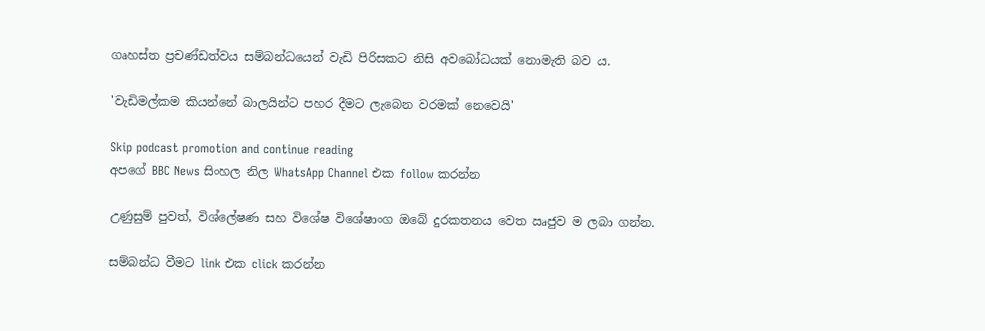ගෘහස්ත ප්‍රචණ්ඩත්වය සම්බන්ධයෙන් වැඩි පිරිසකට නිසි අවබෝධයක් නොමැති බව ය.

'වැඩිමල්කම කියන්නේ බාලයින්ට පහර දීමට ලැබෙන වරමක් නෙවෙයි'

Skip podcast promotion and continue reading
අපගේ BBC News සිංහල නිල WhatsApp Channel එක follow කරන්න

උණුසුම් පුවත්, විශ්ලේෂණ සහ විශේෂ විශේෂාංග ඔබේ දුරකතනය වෙත ඍජුව ම ලබා ගන්න.

සම්බන්ධ වීමට link එක click කරන්න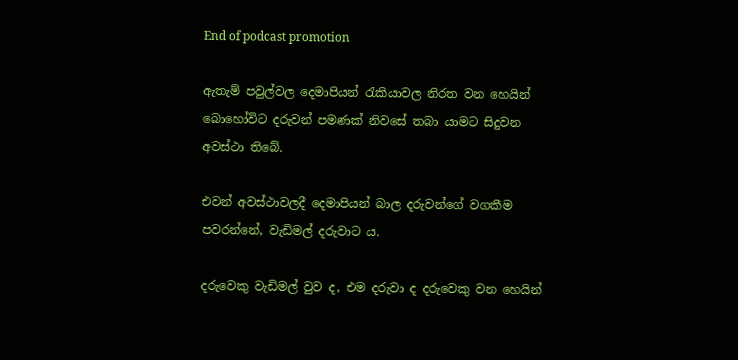End of podcast promotion

ඇතැම් පවුල්වල දෙමාපියන් රැකියාවල නිරත වන හෙයින් බොහෝවිට දරුවන් පමණක් නිවසේ තබා යාමට සිදුවන අවස්ථා තිබේ.

එවන් අවස්ථාවලදී දෙමාපියන් බාල දරුවන්ගේ වගකීම පවරන්නේ, වැඩිමල් දරුවාට ය.

දරුවෙකු වැඩිමල් වුව ද, එම දරුවා ද දරුවෙකු වන හෙයින්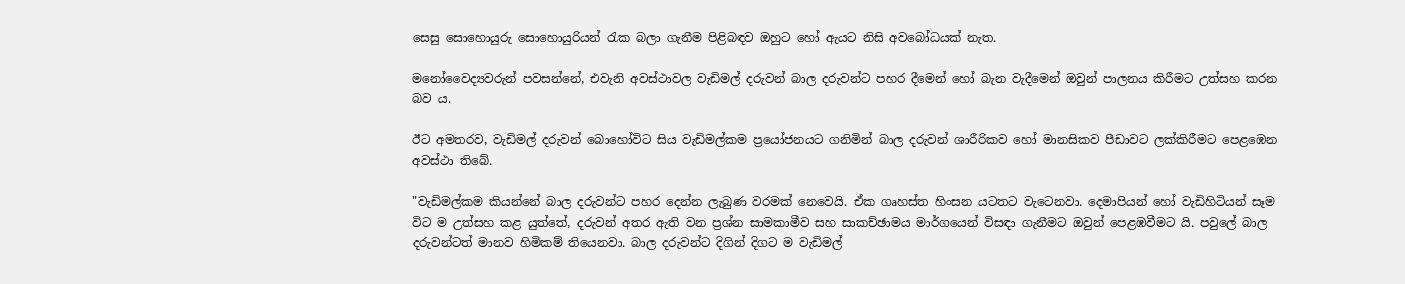සෙසු සොහොයුරු සොහොයුරියන් රැක බලා ගැනීම පිළිබඳව ඔහුට හෝ ඇයට නිසි අවබෝධයක් නැත.

මනෝවෛද්‍යවරුන් පවසන්නේ, එවැනි අවස්ථාවල වැඩිමල් දරුවන් බාල දරුවන්ට පහර දීමෙන් හෝ බැන වැදීමෙන් ඔවුන් පාලනය කිරීමට උත්සහ කරන බව ය.

ඊට අමතරව, වැඩිමල් දරුවන් බොහෝවිට සිය වැඩිමල්කම ප්‍රයෝජනයට ගනිමින් බාල දරුවන් ශාරීරිකව හෝ මානසිකව පීඩාවට ලක්කිරීමට පෙළඹෙන අවස්ථා තිබේ.

"වැඩිමල්කම කියන්නේ බාල දරුවන්ට පහර දෙන්න ලැබුණ වරමක් නෙවෙයි. ඒක ගෘහස්ත හිංසන යටතට වැටෙනවා. දෙමාපියන් හෝ වැඩිහිටියන් සෑම විට ම උත්සහ කළ යුත්තේ, දරුවන් අතර ඇති වන ප්‍රශ්න සාමකාමීව සහ සාකච්ඡාමය මාර්ගයෙන් විසඳා ගැනීමට ඔවුන් පෙළඹවීමට යි. පවුලේ බාල දරුවන්ටත් මානව හිමිකම් තියෙනවා. බාල දරුවන්ට දිගින් දිගට ම වැඩිමල්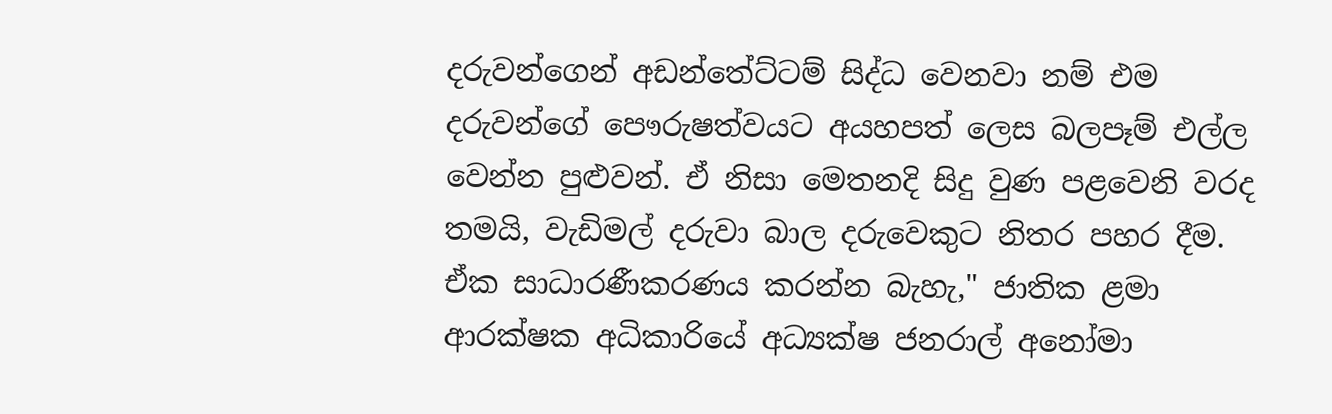දරුවන්ගෙන් අඩන්තේට්ටම් සිද්ධ වෙනවා නම් එම දරුවන්ගේ පෞරුෂත්වයට අයහපත් ලෙස බලපෑම් එල්ල වෙන්න පුළුවන්. ඒ නිසා මෙතනදි සිදු වුණ පළවෙනි වරද තමයි, වැඩිමල් දරුවා බාල දරුවෙකුට නිතර පහර දීම. ඒක සාධාරණීකරණය කරන්න බැහැ," ජාතික ළමා ආරක්ෂක අධිකාරියේ අධ්‍යක්ෂ ජනරාල් අනෝමා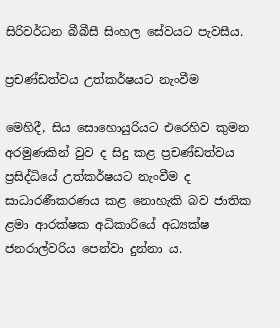සිරිවර්ධන බීබීසී සිංහල සේවයට පැවසීය.

ප්‍රචණ්ඩත්වය උත්කර්ෂයට නැංවීම

මෙහිදී, සිය සොහොයුරියට එරෙහිව කුමන අරමුණකින් වුව ද සිදු කළ ප්‍රචණ්ඩත්වය ප්‍රසිද්ධියේ උත්කර්ෂයට නැංවීම ද සාධාරණීකරණය කළ නොහැකි බව ජාතික ළමා ආරක්ෂක අධිකාරියේ අධ්‍යක්ෂ ජනරාල්වරිය පෙන්වා දුන්නා ය.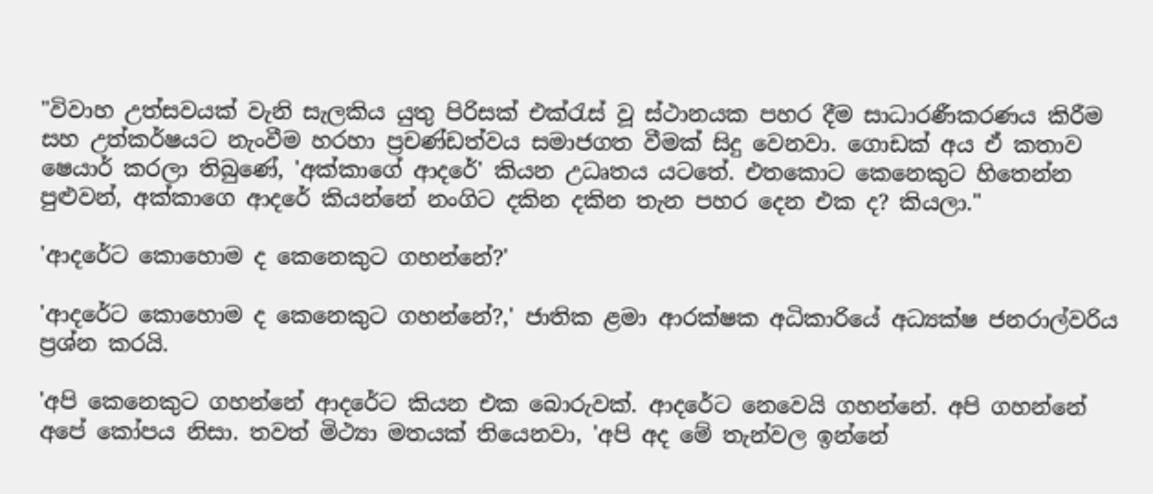"විවාහ උත්සවයක් වැනි සැලකිය යුතු පිරිසක් එක්රැස් වූ ස්ථානයක පහර දීම සාධාරණීකරණය කිරීම සහ උත්කර්ෂයට නැංවීම හරහා ප්‍රචණ්ඩත්වය සමාජගත වීමක් සිදු වෙනවා. ගොඩක් අය ඒ කතාව ෂෙයාර් කරලා තිබුණේ, 'අක්කාගේ ආදරේ' කියන උධෘතය යටතේ. එතකොට කෙනෙකුට හිතෙන්න පුළුවන්, අක්කාගෙ ආදරේ කියන්නේ නංගිට දකින දකින තැන පහර දෙන එක ද? කියලා‍."

'ආදරේට කොහොම ද කෙනෙකුට ගහන්නේ?'

'ආදරේට කොහොම ද කෙනෙකුට ගහන්නේ?,' ජාතික ළමා ආරක්ෂක අධිකාරියේ අධ්‍යක්ෂ ජනරාල්වරිය ප්‍රශ්න කරයි.

'අපි කෙනෙකුට ගහන්නේ ආදරේට කියන එක බොරුවක්. ආදරේට නෙවෙයි ගහන්නේ. අපි ගහන්නේ අපේ කෝපය නිසා. තවත් මිථ්‍යා මතයක් තියෙනවා, 'අපි අද මේ තැන්වල ඉන්නේ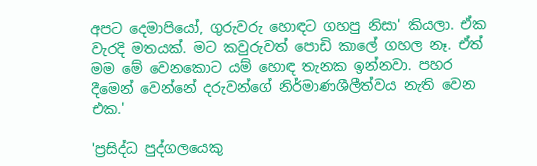අපට දෙමාපියෝ, ගුරුවරු හොඳට ගහපු නිසා' කියලා. ඒක වැරදි මතයක්. මට කවුරුවත් පොඩි කාලේ ගහල නෑ. ඒත් මම මේ වෙනකොට යම් හොඳ තැනක ඉන්නවා. පහර දීමෙන් වෙන්නේ දරුවන්ගේ නිර්මාණශීලීත්වය නැති වෙන එක.'

'ප්‍රසිද්ධ පුද්ගලයෙකු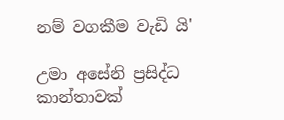නම් වගකීම වැඩි යි'

උමා අසේනි ප්‍රසිද්ධ කාන්තාවක්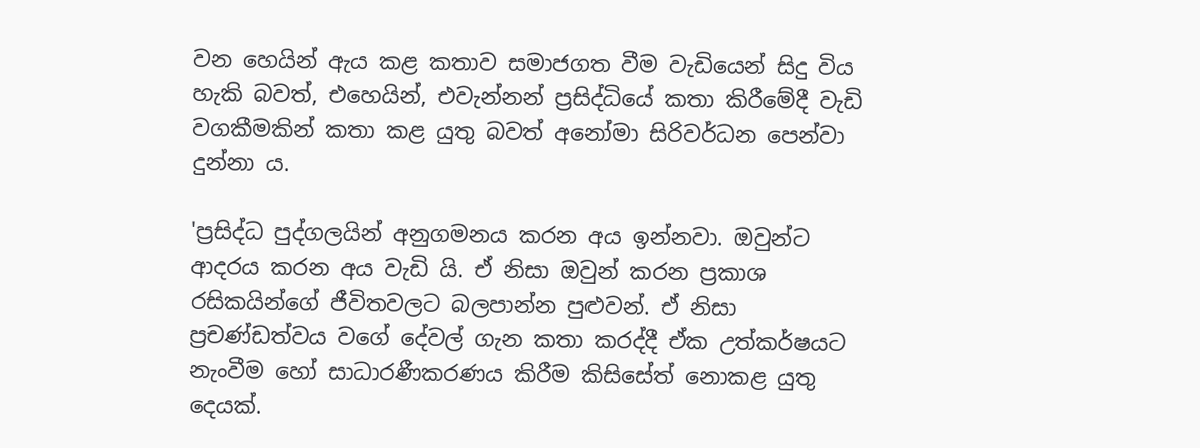වන හෙයින් ඇය කළ කතාව සමාජගත වීම වැඩියෙන් සිදු විය හැකි බවත්, එහෙයින්, එවැන්නන් ප්‍රසිද්ධියේ කතා කිරීමේදී වැඩි වගකීමකින් කතා කළ යුතු බවත් අනෝමා සිරිවර්ධන පෙන්වා දුන්නා ය.

'ප්‍රසිද්ධ පුද්ගලයින් අනුගමනය කරන අය ඉන්නවා. ඔවුන්ට ආදරය කරන අය වැඩි යි. ඒ නිසා ඔවුන් කරන ප්‍රකාශ රසිකයින්ගේ ජීවිතවලට බලපාන්න පුළුවන්. ඒ නිසා ප්‍රචණ්ඩත්වය වගේ දේවල් ගැන කතා කරද්දී ඒක උත්කර්ෂයට නැංවීම හෝ සාධාරණීකරණය කිරීම කිසිසේත් නොකළ යුතු දෙයක්.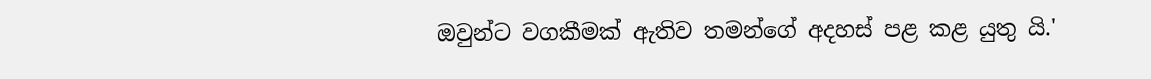ඔවුන්ට වගකීමක් ඇතිව තමන්ගේ අදහස් පළ කළ යුතු යි.'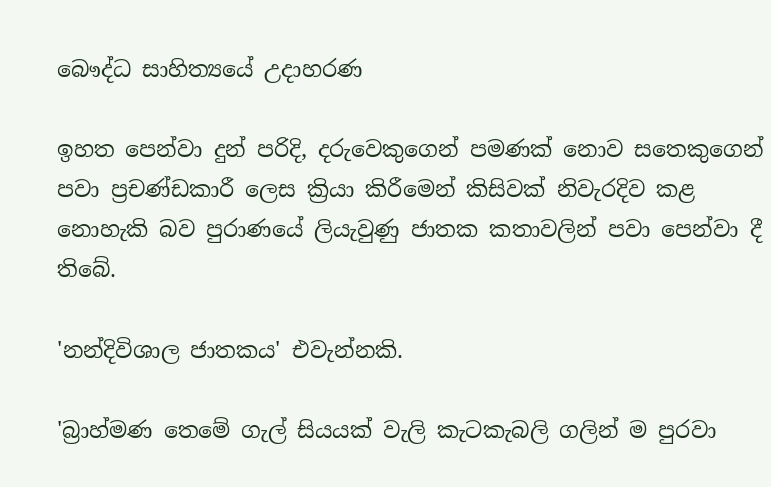බෞද්ධ සාහිත්‍යයේ උදාහරණ

ඉහත පෙන්වා දුන් පරිදි, දරුවෙකුගෙන් පමණක් නොව සතෙකුගෙන් පවා ප්‍රචණ්ඩකාරී ලෙස ක්‍රියා කිරීමෙන් කිසිවක් නිවැරදිව කළ නොහැකි බව පුරාණයේ ලියැවුණු ජාතක කතාවලින් පවා පෙන්වා දී තිබේ.

'නන්දිවිශාල ජාතකය' එවැන්නකි.

'බ්‍රාහ්මණ තෙමේ ගැල් සියයක් වැලි කැටකැබලි ගලින් ම පුරවා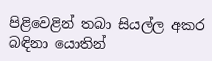පිළිවෙළින් තබා සියල්ල අකර බඳිනා යොතින්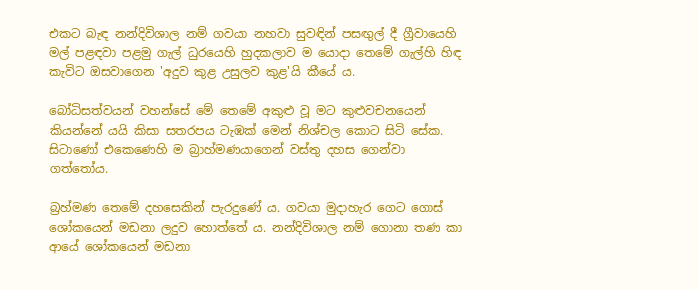එකට බැඳ නන්දිවිශාල නම් ගවයා නහවා සුවඳින් පසඟුල් දී ග්‍රීවායෙහි මල් පළඳවා පළමු ගැල් ධුරයෙහි හුදකලාව ම යොදා තෙමේ ගැල්හි හිඳ කැවිට ඔසවාගෙන 'අදුව කුළ උසුලව කුළ'යි කීයේ ය.

බෝධිසත්වයන් වහන්සේ මේ තෙමේ අකුළු වූ මට කුළුවචනයෙන් කියන්නේ යයි කිසා සතරපය ටැඹක් මෙන් නිශ්චල කොට සිටි සේක. සිටාණෝ එකෙණෙහි ම බ්‍රාහ්මණයාගෙන් වස්තු දහස ගෙන්වා ගත්තෝය.

බ්‍රහ්මණ තෙමේ දහසෙකින් පැරදුණේ ය. ගවයා මුදාහැර ගෙට ගොස් ශෝකයෙන් මඩනා ලදුව හොත්තේ ය. නන්දිවිශාල නම් ගොනා තණ කා ආයේ ශෝකයෙන් මඩනා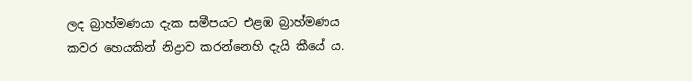ලද බ්‍රාහ්මණයා දැක සමීපයට එළඹ බ්‍රාහ්මණය කවර හෙයකින් නිද්‍රාව කරන්නෙහි දැයි කීයේ ය.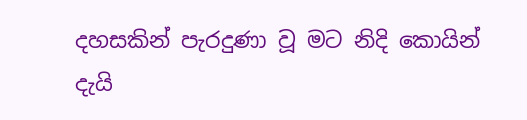දහසකින් පැරදුණා වූ මට නිදි කොයින් දැයි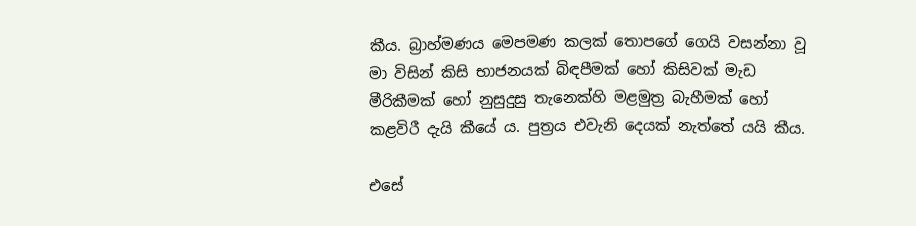කීය. බ්‍රාහ්මණය මෙපමණ කලක් තොපගේ ගෙයි වසන්නා වූ මා විසින් කිසි භාජනයක් බිඳපීමක් හෝ කිසිවක් මැඩ මීරිකීමක් හෝ නුසුදුසු තැනෙක්හි මළමුත්‍ර බැහීමක් හෝ කළවිරී දැයි කීයේ ය. පුත්‍රය එවැනි දෙයක් නැත්තේ යයි කීය.

එසේ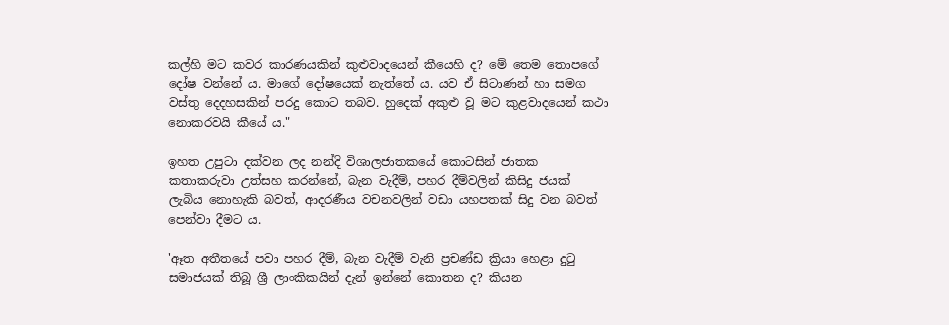කල්හි මට කවර කාරණයකින් කුළුවාදයෙන් කීයෙහි ද? මේ තෙම තොපගේ දෝෂ වන්නේ ය. මාගේ දෝෂයෙක් නැත්තේ ය. යව ඒ සිටාණන් හා සමග වස්තු දෙදහසකින් පරදු කොට තබව. හුදෙක් අකුළු වූ මට කුළවාදයෙන් කථා නොකරවයි කීයේ ය."

ඉහත උපුටා දක්වන ලද නන්දි විශාලජාතකයේ කොටසින් ජාතක කතාකරුවා උත්සහ කරන්නේ, බැන වැදීම්, පහර දීම්වලින් කිසිදු ජයක් ලැබිය නොහැකි බවත්, ආදරණීය වචනවලින් වඩා යහපතක් සිදු වන බවත් පෙන්වා දීමට ය.

'ඈත අතීතයේ පවා පහර දීම්, බැන වැදීම් වැනි ප්‍රචණ්ඩ ක්‍රියා හෙළා දුටු සමාජයක් තිබූ ශ්‍රී ලාංකිකයින් දැන් ඉන්නේ කොතන ද? කියන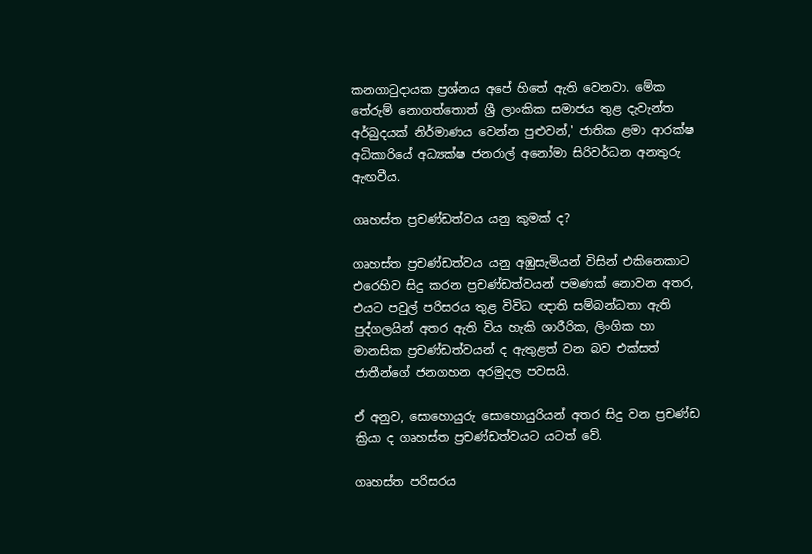කනගාටුදායක ප්‍රශ්නය අපේ හිතේ ඇති වෙනවා. මේක තේරුම් නොගත්තොත් ශ්‍රී ලාංකික සමාජය තුළ දැවැන්ත අර්බුදයක් නිර්මාණය වෙන්න පුළුවන්,' ජාතික ළමා ආරක්ෂ අධිකාරියේ අධ්‍යක්ෂ ජනරාල් අනෝමා සිරිවර්ධන අනතුරු ඇඟවීය.

ගෘහස්ත ප්‍රචණ්ඩත්වය යනු කුමක් ද?

ගෘහස්ත ප්‍රචණ්ඩත්වය යනු අඹුසැමියන් විසින් එකිනෙකාට එරෙහිව සිදු කරන ප්‍රචණ්ඩත්වයන් පමණක් නොවන අතර, එයට පවුල් පරිසරය තුළ විවිධ ඥාති සම්බන්ධතා ඇති පුද්ගලයින් අතර ඇති විය හැකි ශාරීරික, ලිංගික හා මානසික ප්‍රචණ්ඩත්වයන් ද ඇතුළත් වන බව එක්සත් ජාතීන්ගේ ජනගහන අරමුදල පවසයි.

ඒ අනුව, සොහොයුරු සොහොයුරියන් අතර සිදු වන ප්‍රචණ්ඩ ක්‍රියා ද ගෘහස්ත ප්‍රචණ්ඩත්වයට යටත් වේ.

ගෘහස්ත පරිසරය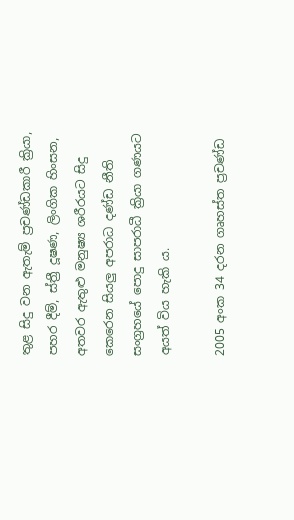තුළ සිදු වන ඇතැම් ප්‍රචණ්ඩකාරී ක්‍රියා, පහර දීම්, ස්ත්‍රී දූෂණ, ලිංගික හිංසන, අතවර ඇතුළු මනුෂ්‍ය ශරීරයට සිදු කෙරෙන සියලු අපරාධ දණ්ඩ නීති සංග්‍රහයේ පොදු සාපරාධී ක්‍රියා ගණයට අයත් විය හැකි ය.

2005 අංක 34 දරන ගෘහස්ත ප්‍රචණ්ඩ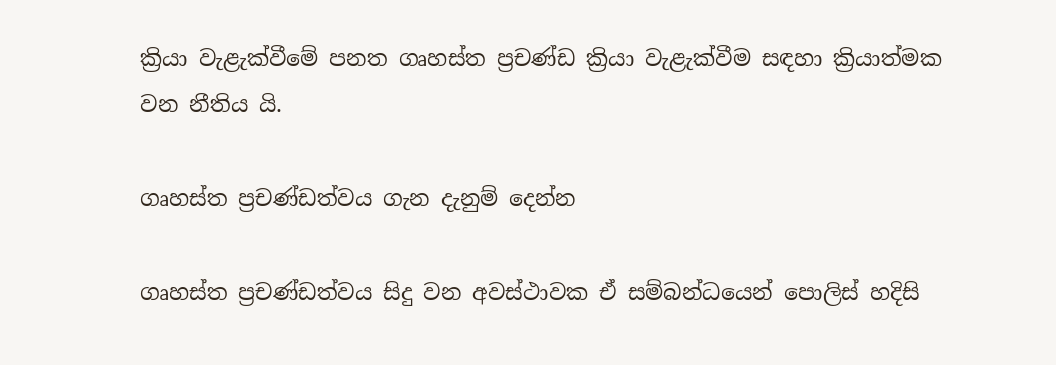ක්‍රියා වැළැක්වීමේ පනත ගෘහස්ත ප්‍රචණ්ඩ ක්‍රියා වැළැක්වීම සඳහා ක්‍රියාත්මක වන නීතිය යි.

ගෘහස්ත ප්‍රචණ්ඩත්වය ගැන දැනුම් දෙන්න

ගෘහස්ත ප්‍රචණ්ඩත්වය සිදු වන අවස්ථාවක ඒ සම්බන්ධයෙන් පොලිස් හදිසි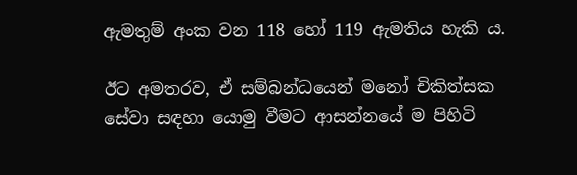ඇමතුම් අංක වන 118 හෝ 119 ඇමතිය හැකි ය.

ඊට අමතරව, ඒ සම්බන්ධයෙන් මනෝ චිකිත්සක සේවා සඳහා යොමු වීමට ආසන්නයේ ම පිහිටි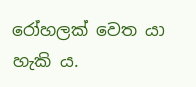රෝහලක් වෙත යා හැකි ය.